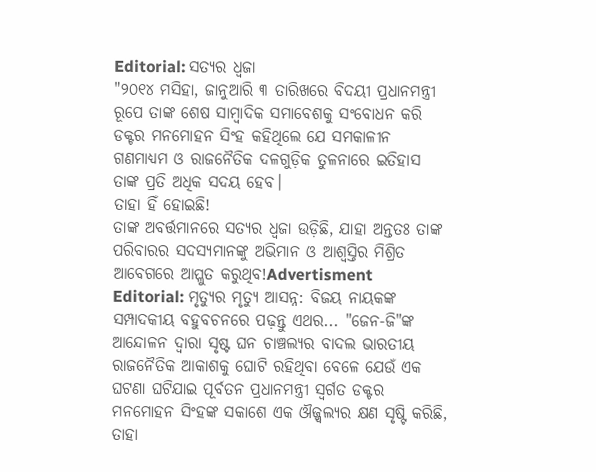Editorial: ସତ୍ୟର ଧ୍ବଜା
"୨୦୧୪ ମସିହା, ଜାନୁଆରି ୩ ତାରିଖରେ ବିଦୟୀ ପ୍ରଧାନମନ୍ତ୍ରୀ ରୂପେ ତାଙ୍କ ଶେଷ ସାମ୍ବାଦିକ ସମାବେଶକୁ ସଂବୋଧନ କରି ଡକ୍ଟର ମନମୋହନ ସିଂହ କହିଥିଲେ ଯେ ସମକାଳୀନ ଗଣମାଧ୍ୟମ ଓ ରାଜନୈତିକ ଦଳଗୁଡ଼ିକ ତୁଳନାରେ ଇତିହାସ ତାଙ୍କ ପ୍ରତି ଅଧିକ ସଦୟ ହେବ।
ତାହା ହିଁ ହୋଇଛି!
ତାଙ୍କ ଅବର୍ତ୍ତମାନରେ ସତ୍ୟର ଧ୍ବଜା ଉଡ଼ିଛି, ଯାହା ଅନ୍ତତଃ ତାଙ୍କ ପରିବାରର ସଦସ୍ୟମାନଙ୍କୁ ଅଭିମାନ ଓ ଆଶ୍ବସ୍ତିର ମିଶ୍ରିତ ଆବେଗରେ ଆପ୍ଳୁତ କରୁଥିବ!Advertisment Editorial: ମୃତ୍ୟୁର ମୃତ୍ୟୁ ଆସନ୍ନ: ବିଜୟ ନାୟକଙ୍କ ସମ୍ପାଦକୀୟ ବହୁବଚନରେ ପଢ଼ନ୍ତୁ ଏଥର... "ଜେନ-ଜି"ଙ୍କ ଆନ୍ଦୋଳନ ଦ୍ବାରା ସୃଷ୍ଟ ଘନ ଚାଞ୍ଚଲ୍ୟର ବାଦଲ ଭାରତୀୟ ରାଜନୈତିକ ଆକାଶକୁ ଘୋଟି ରହିଥିବା ବେଳେ ଯେଉଁ ଏକ ଘଟଣା ଘଟିଯାଇ ପୂର୍ବତନ ପ୍ରଧାନମନ୍ତ୍ରୀ ସ୍ବର୍ଗତ ଡକ୍ଟର ମନମୋହନ ସିଂହଙ୍କ ସକାଶେ ଏକ ଔଜ୍ଜ୍ବଲ୍ୟର କ୍ଷଣ ସୃଷ୍ଟି କରିଛି, ତାହା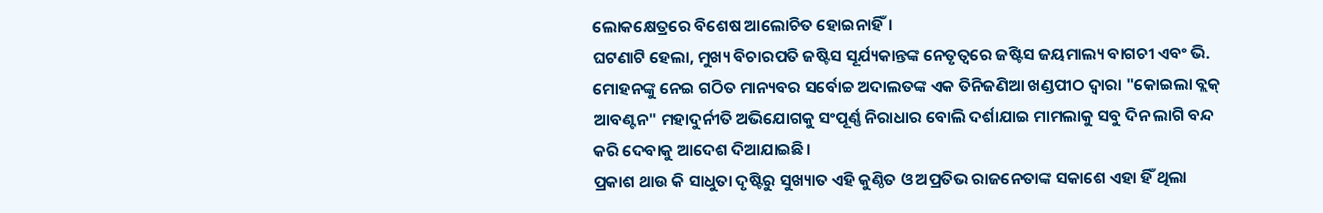ଲୋକକ୍ଷେତ୍ରରେ ବିଶେଷ ଆଲୋଚିତ ହୋଇନାହିଁ।
ଘଟଣାଟି ହେଲା, ମୁଖ୍ୟ ବିଚାରପତି ଜଷ୍ଟିସ ସୂର୍ଯ୍ୟକାନ୍ତଙ୍କ ନେତୃତ୍ବରେ ଜଷ୍ଟିସ ଜୟମାଲ୍ୟ ବାଗଚୀ ଏବଂ ଭି.
ମୋହନଙ୍କୁ ନେଇ ଗଠିତ ମାନ୍ୟବର ସର୍ବୋଚ୍ଚ ଅଦାଲତଙ୍କ ଏକ ତିନିଜଣିଆ ଖଣ୍ଡପୀଠ ଦ୍ବାରା "କୋଇଲା ବ୍ଲକ୍ ଆବଣ୍ଟନ" ମହାଦୁର୍ନୀତି ଅଭିଯୋଗକୁ ସଂପୂର୍ଣ୍ଣ ନିରାଧାର ବୋଲି ଦର୍ଶାଯାଇ ମାମଲାକୁ ସବୁ ଦିନ ଲାଗି ବନ୍ଦ କରି ଦେବାକୁ ଆଦେଶ ଦିଆଯାଇଛି।
ପ୍ରକାଶ ଥାଉ କି ସାଧୁତା ଦୃଷ୍ଟିରୁ ସୁଖ୍ୟାତ ଏହି କୁଣ୍ଠିତ ଓ ଅପ୍ରତିଭ ରାଜନେତାଙ୍କ ସକାଶେ ଏହା ହିଁ ଥିଲା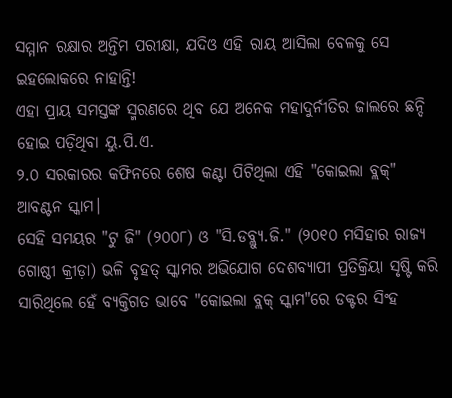ସମ୍ମାନ ରକ୍ଷାର ଅନ୍ତିମ ପରୀକ୍ଷା, ଯଦିଓ ଏହି ରାୟ ଆସିଲା ବେଳକୁ ସେ ଇହଲୋକରେ ନାହାନ୍ତି!
ଏହା ପ୍ରାୟ ସମସ୍ତଙ୍କ ସ୍ମରଣରେ ଥିବ ଯେ ଅନେକ ମହାଦୁର୍ନୀତିର ଜାଲରେ ଛନ୍ଦି ହୋଇ ପଡ଼ିଥିବା ୟୁ.ପି.ଏ.
୨.୦ ସରକାରର କଫିନରେ ଶେଷ କଣ୍ଟା ପିଟିଥିଲା ଏହି "କୋଇଲା ବ୍ଲକ୍" ଆବଣ୍ଟନ ସ୍କାମ।
ସେହି ସମୟର "ଟୁ ଜି" (୨୦୦୮) ଓ "ସି.ଡବ୍ଲ୍ୟୁ.ଜି." (୨୦୧୦ ମସିହାର ରାଜ୍ୟ ଗୋଷ୍ଠୀ କ୍ରୀଡ଼ା) ଭଳି ବୃହତ୍ ସ୍କାମର ଅଭିଯୋଗ ଦେଶବ୍ୟାପୀ ପ୍ରତିକ୍ରିୟା ସୃଷ୍ଟି କରି ସାରିଥିଲେ ହେଁ ବ୍ୟକ୍ତିଗତ ଭାବେ "କୋଇଲା ବ୍ଲକ୍ ସ୍କାମ"ରେ ଡକ୍ଟର ସିଂହ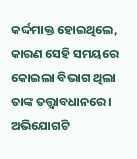କର୍ଦ୍ଦମାକ୍ତ ହୋଇଥିଲେ, କାରଣ ସେହି ସମୟରେ କୋଇଲା ବିଭାଗ ଥିଲା ତାଙ୍କ ତତ୍ତ୍ବାବଧାନରେ।
ଅଭିଯୋଗଟି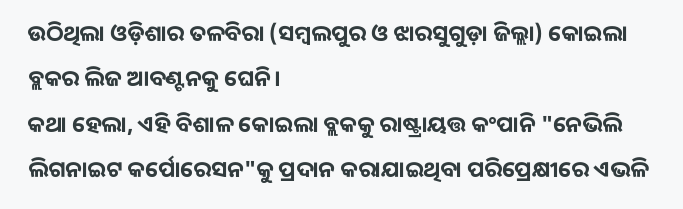ଉଠିଥିଲା ଓଡ଼ିଶାର ତଳବିରା (ସମ୍ବଲପୁର ଓ ଝାରସୁଗୁଡ଼ା ଜିଲ୍ଲା) କୋଇଲା ବ୍ଲକର ଲିଜ ଆବଣ୍ଟନକୁ ଘେନି।
କଥା ହେଲା, ଏହି ବିଶାଳ କୋଇଲା ବ୍ଲକକୁ ରାଷ୍ଟ୍ରାୟତ୍ତ କଂପାନି "ନେଭିଲି ଲିଗନାଇଟ କର୍ପୋରେସନ"କୁ ପ୍ରଦାନ କରାଯାଇଥିବା ପରିପ୍ରେକ୍ଷୀରେ ଏଭଳି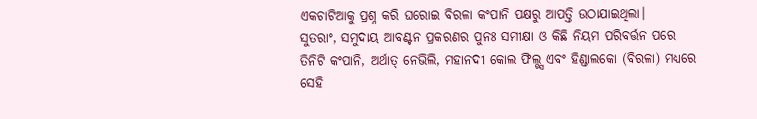ଏକଚାଟିଆକୁ ପ୍ରଶ୍ନ କରି ଘରୋଇ ବିରଳା କଂପାନି ପକ୍ଷରୁ ଆପତ୍ତି ଉଠାଯାଇଥିଲା।
ସୁତରାଂ, ସମୁଦାୟ ଆବଣ୍ଟନ ପ୍ରକରଣର ପୁନଃ ସମୀକ୍ଷା ଓ କିଛି ନିୟମ ପରିବର୍ତ୍ତନ ପରେ ତିନିଟି କଂପାନି, ଅର୍ଥାତ୍ ନେଭିଲି, ମହାନଦୀ କୋଲ ଫିଲ୍ଡ୍ସ ଏବଂ ହିଣ୍ଡାଲକୋ (ବିରଳା) ମଧ୍ୟରେ ସେହି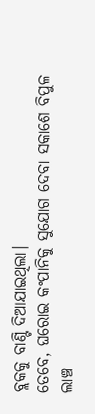ବ୍ଲକକୁ ବାଣ୍ଟି ଦିଆଯାଇଥିଲା।
ତେବେ, ଘରୋଇ କଂପାନିକୁ ସୁଯୋଗ ଦେବା ସକାଶେ ବିପୁଳ ଲାଞ୍ଚ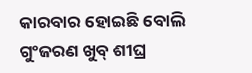କାରବାର ହୋଇଛି ବୋଲି ଗୁଂଜରଣ ଖୁବ୍ ଶୀଘ୍ର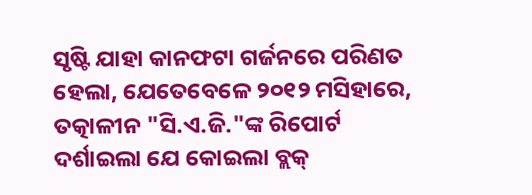ସୃଷ୍ଟି ଯାହା କାନଫଟା ଗର୍ଜନରେ ପରିଣତ ହେଲା, ଯେତେବେଳେ ୨୦୧୨ ମସିହାରେ, ତତ୍କାଳୀନ "ସି.ଏ.ଜି."ଙ୍କ ରିପୋର୍ଟ ଦର୍ଶାଇଲା ଯେ କୋଇଲା ବ୍ଲକ୍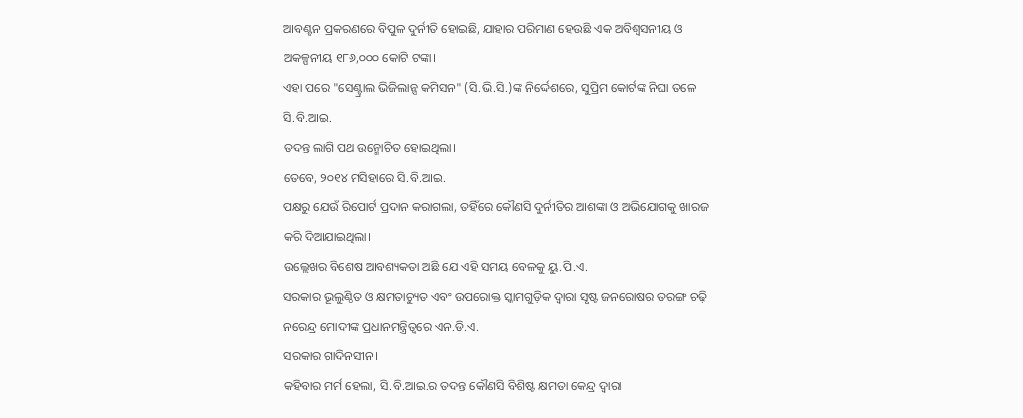ଆବଣ୍ଟନ ପ୍ରକରଣରେ ବିପୁଳ ଦୁର୍ନୀତି ହୋଇଛି, ଯାହାର ପରିମାଣ ହେଉଛି ଏକ ଅବିଶ୍ବସନୀୟ ଓ ଅକଳ୍ପନୀୟ ୧୮୬,୦୦୦ କୋଟି ଟଙ୍କା।
ଏହା ପରେ "ସେଣ୍ଟ୍ରାଲ ଭିଜିଲାନ୍ସ କମିସନ" (ସି.ଭି.ସି.)ଙ୍କ ନିର୍ଦ୍ଦେଶରେ, ସୁପ୍ରିମ କୋର୍ଟଙ୍କ ନିଘା ତଳେ ସି.ବି.ଆଇ.
ତଦନ୍ତ ଲାଗି ପଥ ଉନ୍ମୋଚିତ ହୋଇଥିଲା।
ତେବେ, ୨୦୧୪ ମସିହାରେ ସି.ବି.ଆଇ.
ପକ୍ଷରୁ ଯେଉଁ ରିପୋର୍ଟ ପ୍ରଦାନ କରାଗଲା, ତହିଁରେ କୌଣସି ଦୁର୍ନୀତିର ଆଶଙ୍କା ଓ ଅଭିଯୋଗକୁ ଖାରଜ କରି ଦିଆଯାଇଥିଲା।
ଉଲ୍ଲେଖର ବିଶେଷ ଆବଶ୍ୟକତା ଅଛି ଯେ ଏହି ସମୟ ବେଳକୁ ୟୁ.ପି.ଏ.
ସରକାର ଭୂଲୁଣ୍ଠିତ ଓ କ୍ଷମତାଚ୍ୟୁତ ଏବଂ ଉପରୋକ୍ତ ସ୍କାମଗୁଡ଼ିକ ଦ୍ବାରା ସୃଷ୍ଟ ଜନରୋଷର ତରଙ୍ଗ ଚଢ଼ି ନରେନ୍ଦ୍ର ମୋଦୀଙ୍କ ପ୍ରଧାନମନ୍ତ୍ରିତ୍ବରେ ଏନ.ଡି.ଏ.
ସରକାର ଗାଦିନସୀନ।
କହିବାର ମର୍ମ ହେଲା, ସି.ବି.ଆଇ.ର ତଦନ୍ତ କୌଣସି ବିଶିଷ୍ଟ କ୍ଷମତା କେନ୍ଦ୍ର ଦ୍ବାରା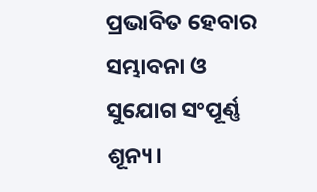ପ୍ରଭାବିତ ହେବାର ସମ୍ଭାବନା ଓ ସୁଯୋଗ ସଂପୂର୍ଣ୍ଣ ଶୂନ୍ୟ।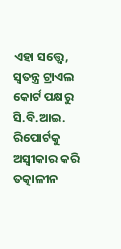ଏହା ସତ୍ତ୍ବେ, ସ୍ବତନ୍ତ୍ର ଟ୍ରାଏଲ କୋର୍ଟ ପକ୍ଷରୁ ସି.ବି.ଆଇ.
ରିପୋର୍ଟକୁ ଅସ୍ବୀକାର କରି ତତ୍କାଳୀନ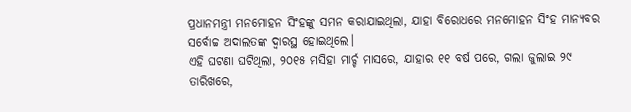ପ୍ରଧାନମନ୍ତ୍ରୀ ମନମୋହନ ସିଂହଙ୍କୁ ସମନ କରାଯାଇଥିଲା, ଯାହା ବିରୋଧରେ ମନମୋହନ ସିଂହ ମାନ୍ୟବର ସର୍ବୋଚ୍ଚ ଅଦାଲତଙ୍କ ଦ୍ବାରସ୍ଥ ହୋଇଥିଲେ।
ଏହି ଘଟଣା ଘଟିଥିଲା, ୨୦୧୫ ମସିହା ମାର୍ଚ୍ଚ ମାସରେ, ଯାହାର ୧୧ ବର୍ଷ ପରେ, ଗଲା ଜୁଲାଇ ୨୯ ତାରିଖରେ,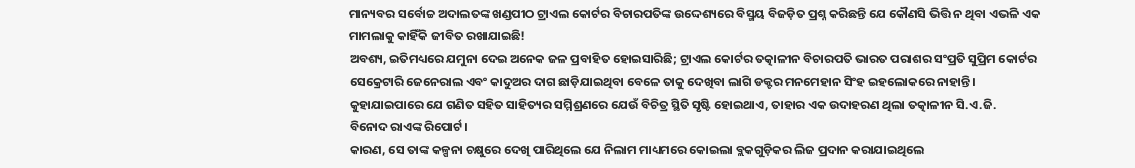ମାନ୍ୟବର ସର୍ବୋଚ୍ଚ ଅଦାଲତଙ୍କ ଖଣ୍ଡପୀଠ ଟ୍ରାଏଲ କୋର୍ଟର ବିଚାରପତିଙ୍କ ଉଦ୍ଦେଶ୍ୟରେ ବିସ୍ମୟ ବିଜଡ଼ିତ ପ୍ରଶ୍ନ କରିଛନ୍ତି ଯେ କୌଣସି ଭିତ୍ତି ନ ଥିବା ଏଭଳି ଏକ ମାମଲାକୁ କାହିଁକି ଜୀବିତ ରଖାଯାଇଛି!
ଅବଶ୍ୟ, ଇତିମଧ୍ୟରେ ଯମୁନା ଦେଇ ଅନେକ ଜଳ ପ୍ରବାହିତ ହୋଇସାରିଛି; ଟ୍ରାଏଲ କୋର୍ଟର ତତ୍କାଳୀନ ବିଚାରପତି ଭାରତ ପରାଶର ସଂପ୍ରତି ସୁପ୍ରିମ କୋର୍ଟର ସେକ୍ରେଟାରି ଜେନେରାଲ ଏବଂ କାଦୁଅର ଦାଗ ଛାଡ଼ିଯାଇଥିବା ବେଳେ ତାକୁ ଦେଖିବା ଲାଗି ଡକ୍ଟର ମନମେହାନ ସିଂହ ଇହଲୋକରେ ନାହାନ୍ତି।
କୁହାଯାଇପାରେ ଯେ ଗଣିତ ସହିତ ସାହିତ୍ୟର ସମ୍ମିଶ୍ରଣରେ ଯେଉଁ ବିଚିତ୍ର ସ୍ଥିତି ସୃଷ୍ଟି ହୋଇଥାଏ, ତାହାର ଏକ ଉଦାହରଣ ଥିଲା ତତ୍କାଳୀନ ସି.ଏ.ଜି.
ବିନୋଦ ରାଏଙ୍କ ରିପୋର୍ଟ।
କାରଣ, ସେ ତାଙ୍କ କଳ୍ପନା ଚକ୍ଷୁରେ ଦେଖି ପାରିଥିଲେ ଯେ ନିଲାମ ମାଧ୍ୟମରେ କୋଇଲା ବ୍ଲକଗୁଡ଼ିକର ଲିଜ ପ୍ରଦାନ କରାଯାଇଥିଲେ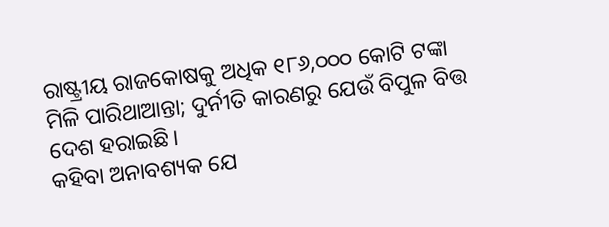ରାଷ୍ଟ୍ରୀୟ ରାଜକୋଷକୁ ଅଧିକ ୧୮୬,୦୦୦ କୋଟି ଟଙ୍କା ମିଳି ପାରିଥାଆନ୍ତା; ଦୁର୍ନୀତି କାରଣରୁ ଯେଉଁ ବିପୁଳ ବିତ୍ତ ଦେଶ ହରାଇଛି।
କହିବା ଅନାବଶ୍ୟକ ଯେ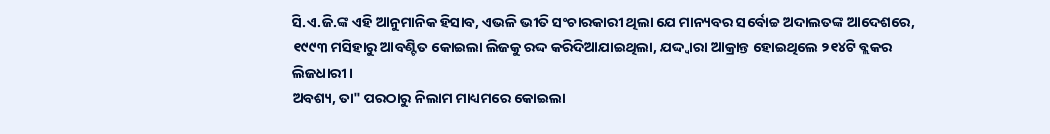ସି.ଏ.ଜି.ଙ୍କ ଏହି ଆନୁମାନିକ ହିସାବ, ଏଭଳି ଭୀତି ସଂଚାରକାରୀ ଥିଲା ଯେ ମାନ୍ୟବର ସର୍ବୋଚ୍ଚ ଅଦାଲତଙ୍କ ଆଦେଶରେ, ୧୯୯୩ ମସିହାରୁ ଆବଣ୍ଟିତ କୋଇଲା ଲିଜକୁ ରଦ୍ଦ କରିଦିଆଯାଇଥିଲା, ଯଦ୍ଦ୍ବାରା ଆକ୍ରାନ୍ତ ହୋଇଥିଲେ ୨୧୪ଟି ବ୍ଲକର ଲିଜଧାରୀ।
ଅବଶ୍ୟ, ତା" ପରଠାରୁ ନିଲାମ ମାଧ୍ୟମରେ କୋଇଲା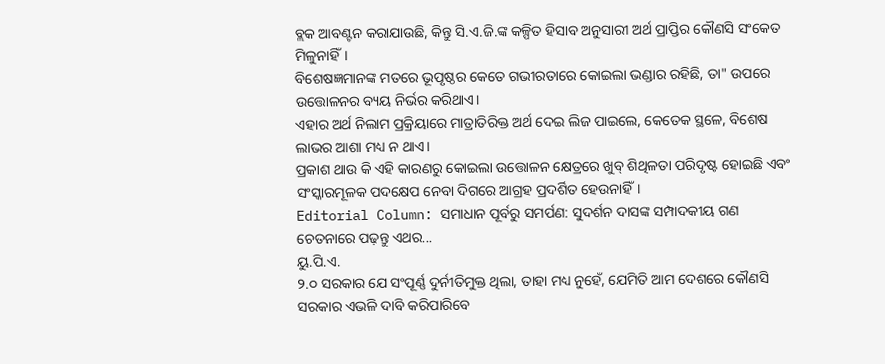ବ୍ଲକ ଆବଣ୍ଟନ କରାଯାଉଛି, କିନ୍ତୁ ସି.ଏ.ଜି.ଙ୍କ କଳ୍ପିତ ହିସାବ ଅନୁସାରୀ ଅର୍ଥ ପ୍ରାପ୍ତିର କୌଣସି ସଂକେତ ମିଳୁନାହିଁ।
ବିଶେଷଜ୍ଞମାନଙ୍କ ମତରେ ଭୂପୃଷ୍ଠର କେତେ ଗଭୀରତାରେ କୋଇଲା ଭଣ୍ଡାର ରହିଛି, ତା" ଉପରେ ଉତ୍ତୋଳନର ବ୍ୟୟ ନିର୍ଭର କରିଥାଏ।
ଏହାର ଅର୍ଥ ନିଲାମ ପ୍ରକ୍ରିୟାରେ ମାତ୍ରାତିରିକ୍ତ ଅର୍ଥ ଦେଇ ଲିଜ ପାଇଲେ, କେତେକ ସ୍ଥଳେ, ବିଶେଷ ଲାଭର ଆଶା ମଧ୍ୟ ନ ଥାଏ।
ପ୍ରକାଶ ଥାଉ କି ଏହି କାରଣରୁ କୋଇଲା ଉତ୍ତୋଳନ କ୍ଷେତ୍ରରେ ଖୁବ୍ ଶିଥିଳତା ପରିଦୃଷ୍ଟ ହୋଇଛି ଏବଂ ସଂସ୍କାରମୂଳକ ପଦକ୍ଷେପ ନେବା ଦିଗରେ ଆଗ୍ରହ ପ୍ରଦର୍ଶିତ ହେଉନାହିଁ।
Editorial Column: ସମାଧାନ ପୂର୍ବରୁ ସମର୍ପଣ: ସୁଦର୍ଶନ ଦାସଙ୍କ ସମ୍ପାଦକୀୟ ଗଣ ଚେତନାରେ ପଢ଼ନ୍ତୁ ଏଥର...
ୟୁ.ପି.ଏ.
୨.୦ ସରକାର ଯେ ସଂପୂର୍ଣ୍ଣ ଦୁର୍ନୀତିମୁକ୍ତ ଥିଲା, ତାହା ମଧ୍ୟ ନୁହେଁ, ଯେମିତି ଆମ ଦେଶରେ କୌଣସି ସରକାର ଏଭଳି ଦାବି କରିପାରିବେ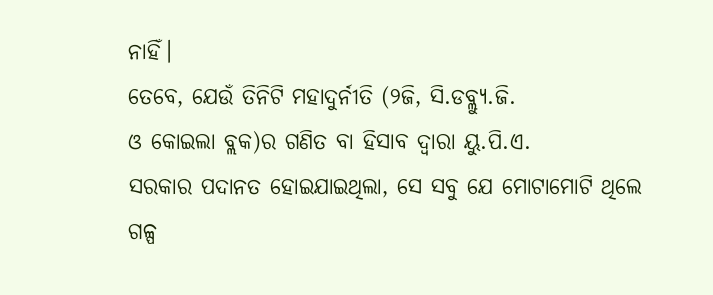ନାହିଁ।
ତେବେ, ଯେଉଁ ତିନିଟି ମହାଦୁର୍ନୀତି (୨ଜି, ସି.ଡବ୍ଲ୍ୟୁ.ଜି.
ଓ କୋଇଲା ବ୍ଲକ)ର ଗଣିତ ବା ହିସାବ ଦ୍ବାରା ୟୁ.ପି.ଏ.
ସରକାର ପଦାନତ ହୋଇଯାଇଥିଲା, ସେ ସବୁ ଯେ ମୋଟାମୋଟି ଥିଲେ ଗଳ୍ପ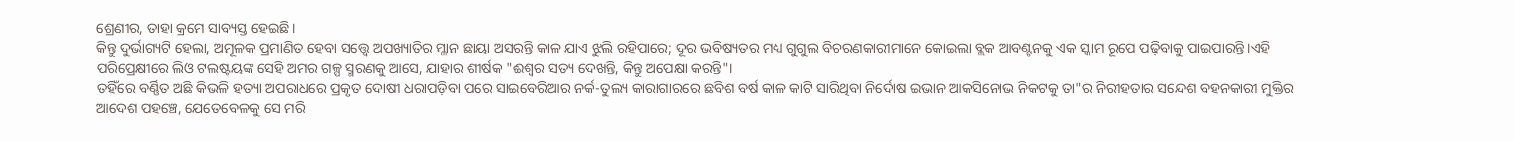ଶ୍ରେଣୀର, ତାହା କ୍ରମେ ସାବ୍ୟସ୍ତ ହେଇଛି।
କିନ୍ତୁ ଦୁର୍ଭାଗ୍ୟଟି ହେଲା, ଅମୂଳକ ପ୍ରମାଣିତ ହେବା ସତ୍ତ୍ବେ ଅପଖ୍ୟାତିର ମ୍ଳାନ ଛାୟା ଅସରନ୍ତି କାଳ ଯାଏ ଝୁଲି ରହିପାରେ; ଦୂର ଭବିଷ୍ୟତର ମଧ୍ୟ ଗୁଗୁଲ ବିଚରଣକାରୀମାନେ କୋଇଲା ବ୍ଲକ ଆବଣ୍ଟନକୁ ଏକ ସ୍କାମ ରୂପେ ପଢ଼ିବାକୁ ପାଇପାରନ୍ତି।ଏହି ପରିପ୍ରେକ୍ଷୀରେ ଲିଓ ଟଲଷ୍ଟୟଙ୍କ ସେହି ଅମର ଗଳ୍ପ ସ୍ମରଣକୁ ଆସେ, ଯାହାର ଶୀର୍ଷକ "ଈଶ୍ବର ସତ୍ୟ ଦେଖନ୍ତି, କିନ୍ତୁ ଅପେକ୍ଷା କରନ୍ତି"।
ତହିଁରେ ବର୍ଣ୍ଣିତ ଅଛି କିଭଳି ହତ୍ୟା ଅପରାଧରେ ପ୍ରକୃତ ଦୋଷୀ ଧରାପଡ଼ିବା ପରେ ସାଇବେରିଆର ନର୍କ-ତୁଲ୍ୟ କାରାଗାରରେ ଛବିଶ ବର୍ଷ କାଳ କାଟି ସାରିଥିବା ନିର୍ଦୋଷ ଇଭାନ ଆକସିନୋଭ ନିକଟକୁ ତା"ର ନିରୀହତାର ସନ୍ଦେଶ ବହନକାରୀ ମୁକ୍ତିର ଆଦେଶ ପହଞ୍ଚେ, ଯେତେବେଳକୁ ସେ ମରି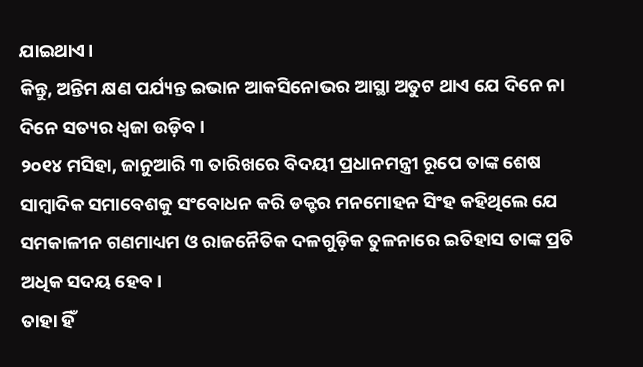ଯାଇଥାଏ।
କିନ୍ତୁ, ଅନ୍ତିମ କ୍ଷଣ ପର୍ଯ୍ୟନ୍ତ ଇଭାନ ଆକସିନୋଭର ଆସ୍ଥା ଅତୁଟ ଥାଏ ଯେ ଦିନେ ନା ଦିନେ ସତ୍ୟର ଧ୍ବଜା ଉଡ଼ିବ।
୨୦୧୪ ମସିହା, ଜାନୁଆରି ୩ ତାରିଖରେ ବିଦୟୀ ପ୍ରଧାନମନ୍ତ୍ରୀ ରୂପେ ତାଙ୍କ ଶେଷ ସାମ୍ବାଦିକ ସମାବେଶକୁ ସଂବୋଧନ କରି ଡକ୍ଟର ମନମୋହନ ସିଂହ କହିଥିଲେ ଯେ ସମକାଳୀନ ଗଣମାଧ୍ୟମ ଓ ରାଜନୈତିକ ଦଳଗୁଡ଼ିକ ତୁଳନାରେ ଇତିହାସ ତାଙ୍କ ପ୍ରତି ଅଧିକ ସଦୟ ହେବ।
ତାହା ହିଁ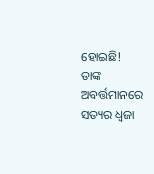ହୋଇଛି!
ତାଙ୍କ ଅବର୍ତ୍ତମାନରେ ସତ୍ୟର ଧ୍ବଜା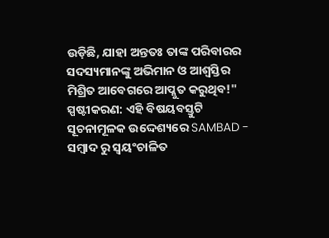ଉଡ଼ିଛି, ଯାହା ଅନ୍ତତଃ ତାଙ୍କ ପରିବାରର ସଦସ୍ୟମାନଙ୍କୁ ଅଭିମାନ ଓ ଆଶ୍ବସ୍ତିର ମିଶ୍ରିତ ଆବେଗରେ ଆପ୍ଳୁତ କରୁଥିବ!"
ସ୍ପଷ୍ଟୀକରଣ: ଏହି ବିଷୟବସ୍ତୁଟି ସୂଚନାମୂଳକ ଉଦ୍ଦେଶ୍ୟରେ SAMBAD - ସମ୍ବାଦ ରୁ ସ୍ୱୟଂଚାଳିତ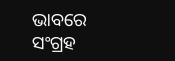ଭାବରେ ସଂଗ୍ରହ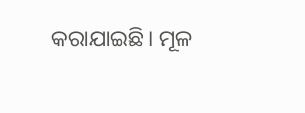କରାଯାଇଛି। ମୂଳ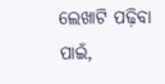ଲେଖାଟି ପଢ଼ିବା ପାଇଁ,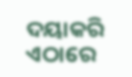ଦୟାକରି ଏଠାରେ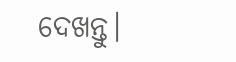ଦେଖନ୍ତୁ।